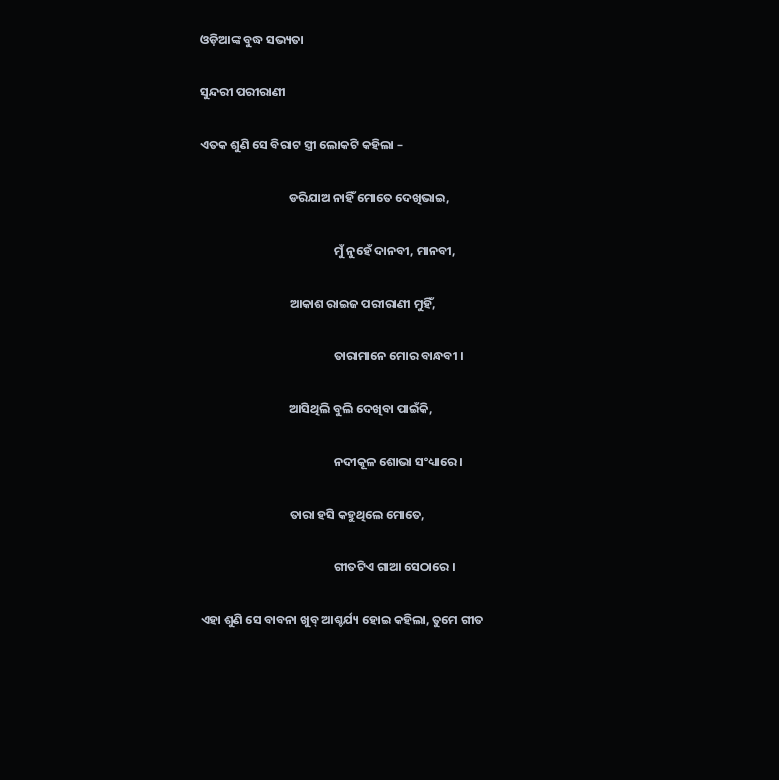ଓଡ଼ିଆଙ୍କ ବୁଦ୍ଧ ସଭ୍ୟତା

ସୁନ୍ଦରୀ ପରୀରାଣୀ

ଏତକ ଶୁଣି ସେ ବିରାଟ ସ୍ତ୍ରୀ ଲୋକଟି କହିଲା –

                                ଡରିଯାଅ ନାହିଁ ମୋତେ ଦେଖିଭାଇ,

                                                ମୁଁ ନୁହେଁ ଦାନବୀ, ମାନବୀ,

                                ଆକାଶ ରାଇଜ ପରୀରାଣୀ ମୁହିଁ,

                                                ତାରାମାନେ ମୋର ବାନ୍ଧବୀ ।

                                ଆସିଥିଲି ବୁଲି ଦେଖିବା ପାଇଁକି,

                                                ନଦୀକୂଳ ଶୋଭା ସଂଧ୍ୟାରେ ।

                                ତାରା ହସି କହୁଥିଲେ ମୋତେ,

                                                ଗୀତଟିଏ ଗାଆ ସେଠାରେ ।

ଏହା ଶୁଣି ସେ ବାବନା ଖୁବ୍ ଆଶ୍ଚର୍ଯ୍ୟ ହୋଇ କହିଲା, ତୁମେ ଗୀତ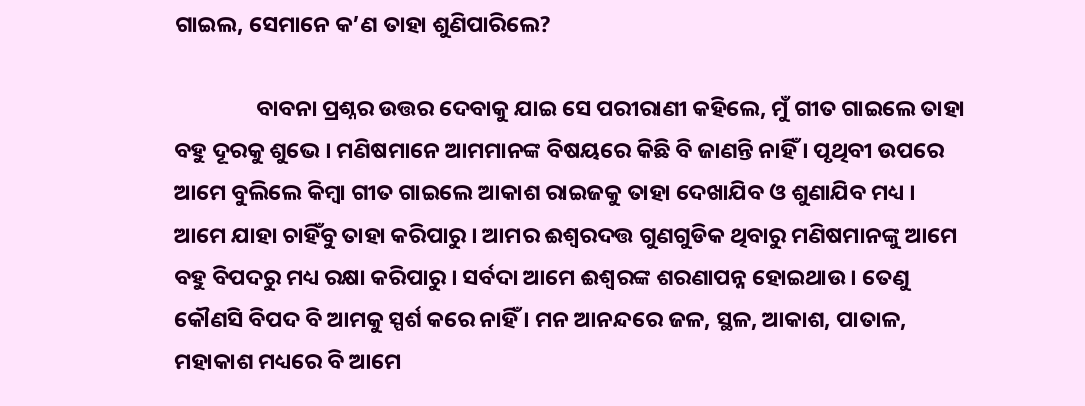ଗାଇଲ, ସେମାନେ କ’ଣ ତାହା ଶୁଣିପାରିଲେ?

                ବାବନା ପ୍ରଶ୍ନର ଉତ୍ତର ଦେବାକୁ ଯାଇ ସେ ପରୀରାଣୀ କହିଲେ, ମୁଁ ଗୀତ ଗାଇଲେ ତାହା ବହୁ ଦୂରକୁ ଶୁଭେ । ମଣିଷମାନେ ଆମମାନଙ୍କ ବିଷୟରେ କିଛି ବି ଜାଣନ୍ତି ନାହିଁ । ପୃଥିବୀ ଉପରେ ଆମେ ବୁଲିଲେ କିମ୍ବା ଗୀତ ଗାଇଲେ ଆକାଶ ରାଇଜକୁ ତାହା ଦେଖାଯିବ ଓ ଶୁଣାଯିବ ମଧ୍ୟ । ଆମେ ଯାହା ଚାହିଁବୁ ତାହା କରିପାରୁ । ଆମର ଈଶ୍ୱରଦତ୍ତ ଗୁଣଗୁଡିକ ଥିବାରୁ ମଣିଷମାନଙ୍କୁ ଆମେ ବହୁ ବିପଦରୁ ମଧ୍ୟ ରକ୍ଷା କରିପାରୁ । ସର୍ବଦା ଆମେ ଈଶ୍ୱରଙ୍କ ଶରଣାପନ୍ନ ହୋଇଥାଉ । ତେଣୁ କୌଣସି ବିପଦ ବି ଆମକୁ ସ୍ପର୍ଶ କରେ ନାହିଁ । ମନ ଆନନ୍ଦରେ ଜଳ, ସ୍ଥଳ, ଆକାଶ, ପାତାଳ, ମହାକାଶ ମଧ୍ୟରେ ବି ଆମେ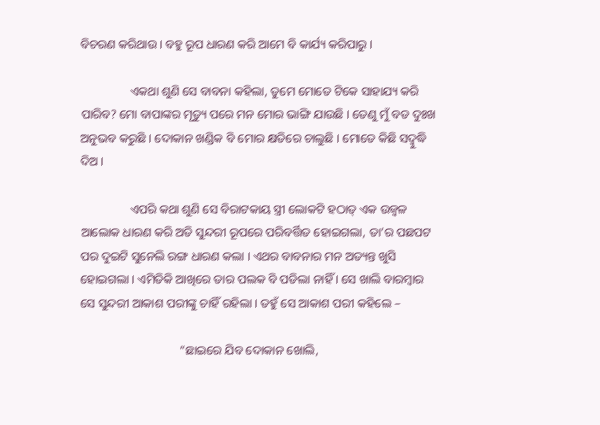ବିଚରଣ କରିଥାଉ । ବହୁ ରୂପ ଧାରଣ କରି ଆମେ ବି କାର୍ଯ୍ୟ କରିପାରୁ ।

                ଏକଥା ଶୁଣି ସେ ବାବନା କହିଲା, ତୁମେ ମୋତେ ଟିକେ ସାହାଯ୍ୟ କରି ପାରିବ? ମୋ ବାପାଙ୍କର ମୃତ୍ୟୁ ପରେ ମନ ମୋର ଭାଙ୍ଗି ଯାଉଛି । ତେଣୁ ମୁଁ ବଡ ଦୁଃଖ ଅନୁଭବ କରୁଛି । ଦୋକାନ ଖଣ୍ଡିକ ବି ମୋର କ୍ଷତିରେ ଚାଲୁଛି । ମୋତେ କିଛି ସଦ୍ବୁଦ୍ଧି ଦିଅ ।

                ଏପରି କଥା ଶୁଣି ସେ ବିରାଟକାୟ ସ୍ତ୍ରୀ ଲୋକଟି ହଠାତ୍ ଏକ ଉଜ୍ୱଳ ଆଲୋକ ଧାରଣ କରି ଅତି ସୁନ୍ଦରୀ ରୂପରେ ପରିବର୍ତ୍ତିତ ହୋଇଗଲା, ତା’ର ପଛପଟ ପର ଦୁଇଟି ସୁନେଲି ରଙ୍ଗ ଧାରଣ କଲା । ଏଥର ବାବନାର ମନ ଅତ୍ୟନ୍ତ ଖୁସି ହୋଇଗଲା । ଏମିତିକି ଆଖିରେ ତାର ପଲକ ବି ପଡିଲା ନାହିଁ । ସେ ଖାଲି ବାରମ୍ବାର ସେ ସୁନ୍ଦରୀ ଆକାଶ ପରୀଙ୍କୁ ଚାହିଁ ରହିଲା । ତହୁଁ ସେ ଆକାଶ ପରୀ କହିଲେ –

                                “ଛାଇରେ ଯିବ ଦୋକାନ ଖୋଲି,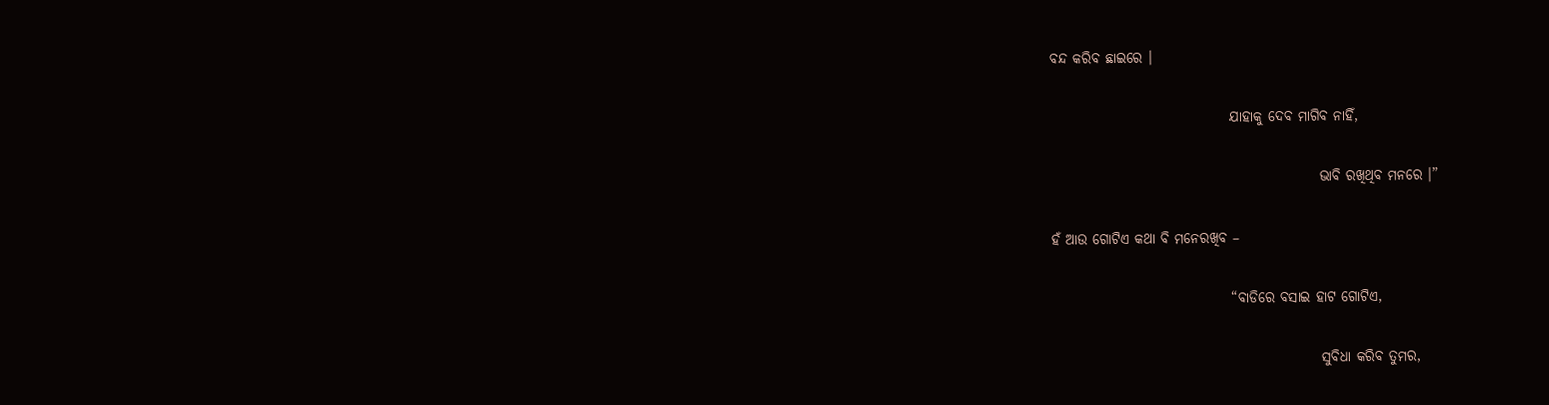ବନ୍ଦ କରିବ ଛାଇରେ ।

                                ଯାହାକୁ ଦେବ ମାଗିବ ନାହିଁ,

                                                ଭାବି ରଖିଥିବ ମନରେ ।”

ହଁ ଆଉ ଗୋଟିଏ କଥା ବି ମନେରଖିବ –

                                “ବାଡିରେ ବସାଇ ହାଟ ଗୋଟିଏ,

                                                ସୁବିଧା କରିବ ତୁମର,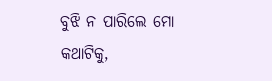ବୁଝି ନ ପାରିଲେ ମୋ କଥାଟିକୁ,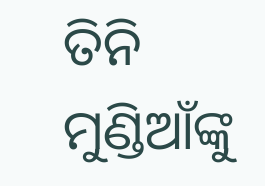ତିନି ମୁଣ୍ଡିଆଁଙ୍କୁ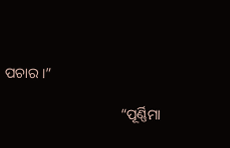ପଚାର ।”

                                “ପୂର୍ଣ୍ଣିମା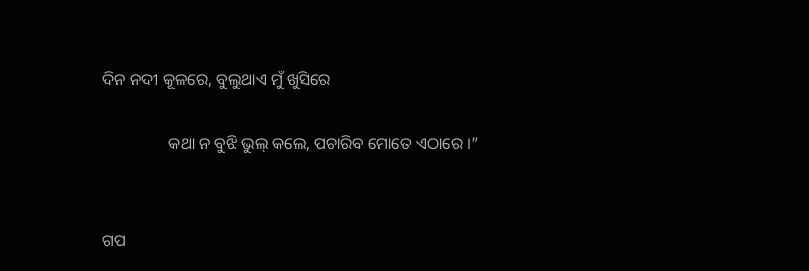ଦିନ ନଦୀ କୂଳରେ, ବୁଲୁଥାଏ ମୁଁ ଖୁସିରେ

                କଥା ନ ବୁଝି ଭୁଲ୍ କଲେ, ପଚାରିବ ମୋତେ ଏଠାରେ ।”


ଗପ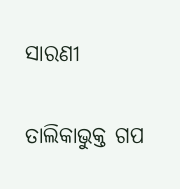ସାରଣୀ

ତାଲିକାଭୁକ୍ତ ଗପ